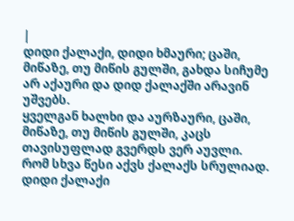|
დიდი ქალაქი, დიდი ხმაური; ცაში, მიწაზე, თუ მიწის გულში, გახდა სიჩუმე არ აქაური და დიდ ქალაქში არავინ უშვებს.
ყველგან ხალხი და აურზაური, ცაში, მიწაზე, თუ მიწის გულში, კაცს თავისუფლად გვერდს ვერ აუვლი.
რომ სხვა წესი აქვს ქალაქს სრულიად. დიდი ქალაქი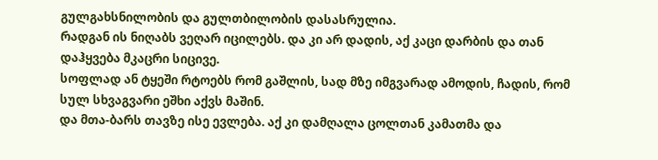გულგახსნილობის და გულთბილობის დასასრულია.
რადგან ის ნიღაბს ვეღარ იცილებს. და კი არ დადის, აქ კაცი დარბის და თან დაჰყვება მკაცრი სიცივე.
სოფლად ან ტყეში რტოებს რომ გაშლის, სად მზე იმგვარად ამოდის, ჩადის, რომ სულ სხვაგვარი ეშხი აქვს მაშინ.
და მთა-ბარს თავზე ისე ევლება. აქ კი დამღალა ცოლთან კამათმა და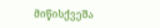მიწისქვეშა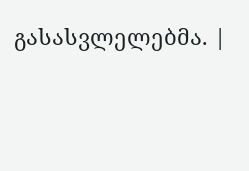გასასვლელებმა. |